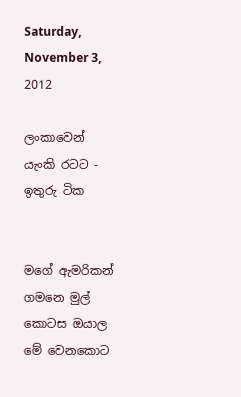Saturday, November 3, 2012

ලංකාවෙන් යැංකි රටට - ඉතුරු ටික


මගේ ඇමරිකන් ගමනෙ මුල් කොටස ඔයාල මේ වෙනකොට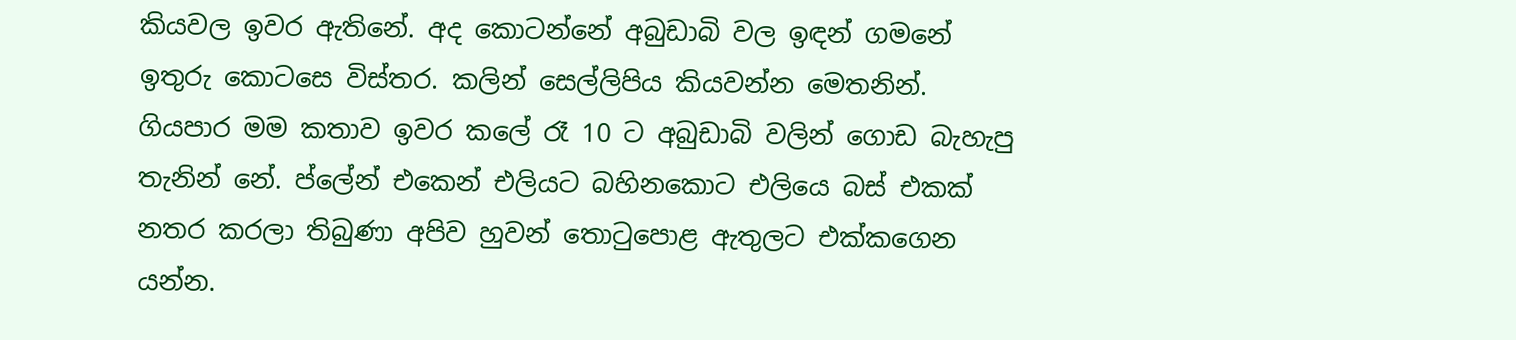කියවල ඉවර ඇතිනේ. අද කොටන්නේ අබුඩාබි වල ඉඳන් ගමනේ ඉතුරු කොටසෙ විස්තර. කලින් සෙල්ලිපිය කියවන්න මෙතනින්.
ගියපාර මම කතාව ඉවර කලේ රෑ 10 ට අබුඩාබි වලින් ගොඩ බැහැපු තැනින් නේ. ප්ලේන් එකෙන් එලියට බහිනකොට එලියෙ බස් එකක් නතර කරලා තිබුණා අපිව හුවන් තො‍ටුපොළ ඇතුලට එක්කගෙන යන්න.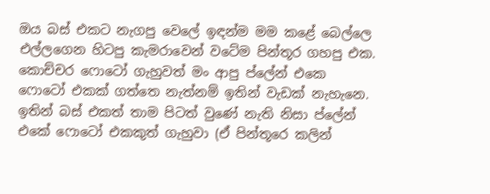ඔය බස් එකට නැගපු වෙලේ ඉඳන්ම මම කළේ බෙල්ලෙ එල්ලගෙන හිටපු කැමරාවෙන් වටේම පින්තූර ගහපු එක. කොච්චර ෆොටෝ ගැහුවත් මං ආපු ප්ලේන් එකෙ ෆොටෝ එකක් ගත්තෙ නැත්නම් ඉතින් වැඩක් නැහැනෙ. ඉතින් බස් එකත් තාම පිටත් වුණේ නැති නිසා ප්ලේන් එකේ ෆොටෝ එකකුත් ගැහුවා (ඒ පින්තූරෙ කලින්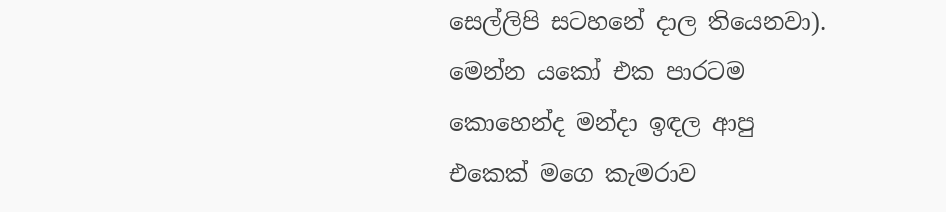සෙල්ලිපි සටහනේ දාල තියෙනවා). මෙන්න යකෝ එක පාරටම කොහෙන්ද මන්දා ඉඳල ආපු එකෙක් මගෙ කැමරාව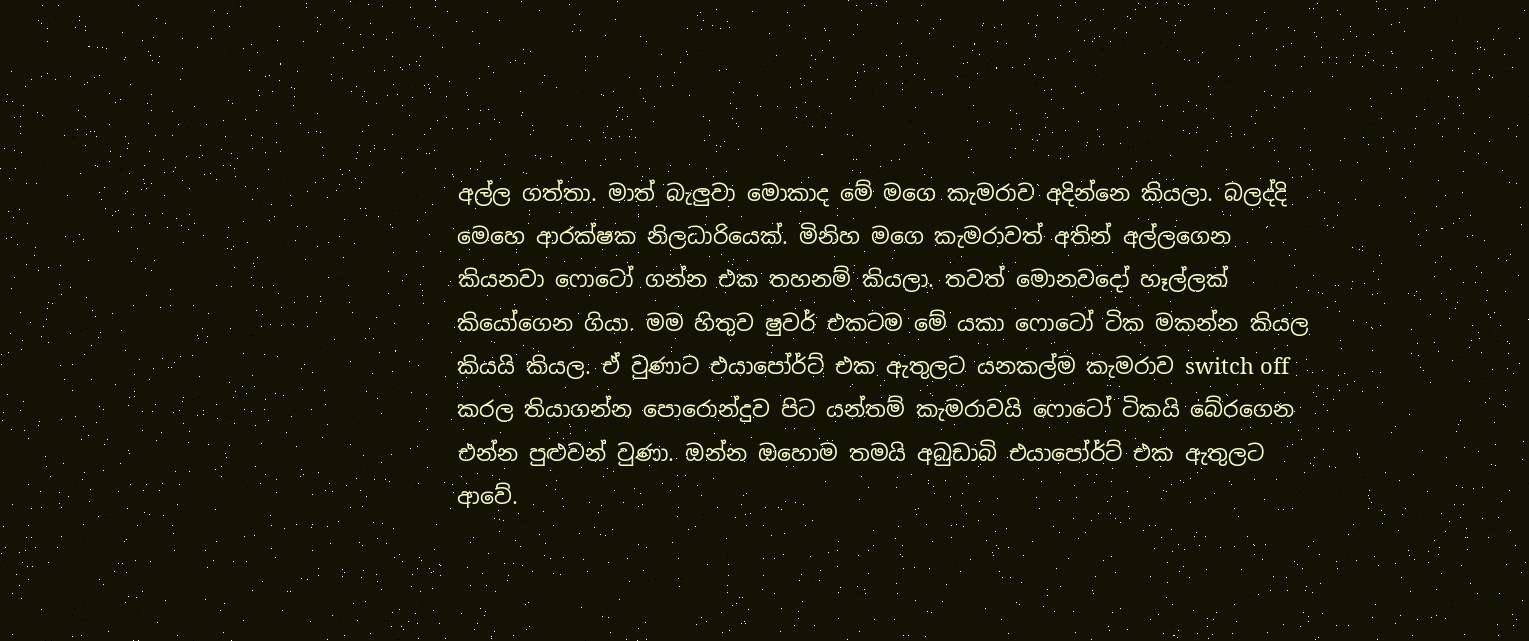අල්ල ගත්තා. මාත් බැලුවා මොකාද මේ මගෙ කැමරාව අදින්නෙ කියලා. බලද්දි මෙහෙ ආරක්ෂක නිලධාරියෙක්. මිනිහ මගෙ කැමරාවත් අතින් අල්ලගෙන කියනවා ෆොටෝ ගන්න එක තහනම් කියලා. තවත් මොනවදෝ හෑල්ලක් කියෝගෙන ගියා. මම හිතුව ෂුවර් එකටම මේ යකා ෆොටෝ ටික මකන්න කියල කියයි කියල. ඒ වුණාට එයාපෝර්ට් එක ඇතුලට යනකල්ම කැමරාව switch off කරල තියාගන්න පොරොන්දුව පිට යන්තම් කැමරාවයි ෆොටෝ ටිකයි බේරගෙන එන්න පුළුවන් වුණා. ඔන්න ඔහොම තමයි අබුඩාබි එයාපෝර්ට් එක ඇතුලට ආවේ.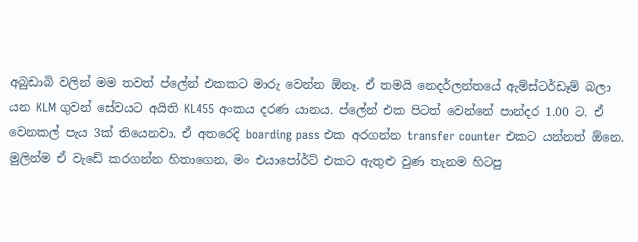අබුඩාබි වලින් මම තවත් ප්ලේන් එකකට මාරු වෙන්න ඕනෑ. ඒ තමයි නෙදර්ලන්තයේ ඇම්ස්ටර්ඩෑම් බලා යන KLM ගුවන් සේවයට අයිති KL455 අංකය දරණ යානය. ප්ලේන් එක පිටත් වෙන්නේ පාන්දර 1.00 ට. ඒ වෙනකල් පැය 3ක් තියෙනවා. ඒ අතරෙදි boarding pass එක අරගන්න transfer counter එකට යන්නත් ඕනෙ. මුලින්ම ඒ වැඩේ කරගන්න හිතාගෙන, මං එයාපෝර්ට් එකට ඇතුළු වුණ තැනම හිටපු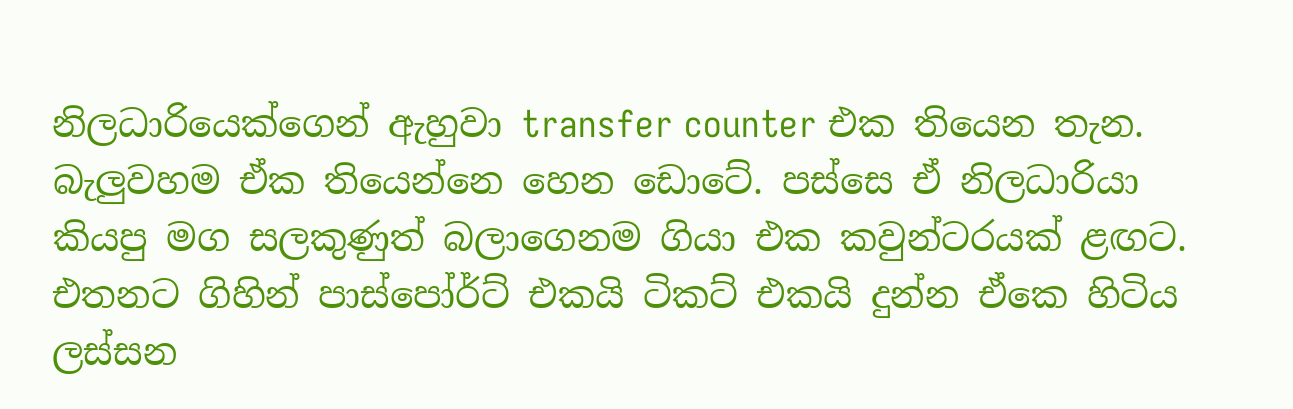නිලධාරියෙක්ගෙන් ඇහුවා transfer counter එක තියෙන තැන. බැලුවහම ඒක තියෙන්නෙ හෙන ඩොටේ. පස්සෙ ඒ නිලධාරියා කියපු මග සලකුණුත් බලාගෙනම ගියා එක කවුන්ටරයක් ළඟට. එතනට ගිහින් පාස්පෝර්ට් එකයි ටිකට් එකයි දුන්න ඒකෙ හිටිය ලස්සන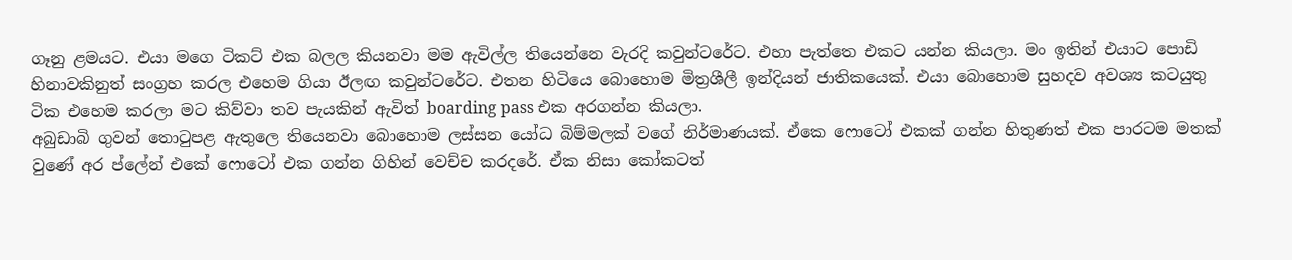ගෑනු ළමයට. එයා මගෙ ටිකට් එක බලල කියනවා මම ඇවිල්ල තියෙන්නෙ වැරදි කවුන්ටරේට. එහා පැත්තෙ එකට යන්න කියලා. මං ඉතින් එයාට පොඩි හිනාවකිනුත් සංග්‍රහ කරල එහෙම ගියා ඊලඟ කවුන්ටරේට. එතන හිටියෙ බොහොම මිත්‍රශීලී ඉන්දියන් ජාතිකයෙක්. එයා බොහොම සුහදව අවශ්‍ය කටයුතු ටික එහෙම කරලා මට කිව්වා තව පැයකින් ඇවිත් boarding pass එක අරගන්න කියලා.
අබුඩාබි ගුවන් තො‍ටුපළ ඇතුලෙ තියෙනවා බොහොම ලස්සන යෝධ බිම්මලක් වගේ නිර්මාණයක්. ඒකෙ ෆොටෝ එකක් ගන්න හිතුණත් එක පාරටම මතක් වුණේ අර ප්ලේන් එකේ ෆොටෝ එක ගන්න ගිහින් වෙච්ච කරදරේ. ඒක නිසා කෝකටත්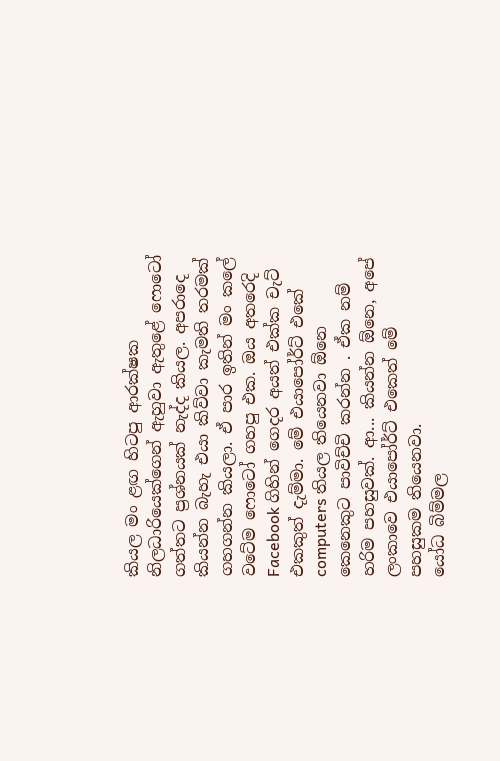කියල මං ළඟ හිටපු ආරක්ෂක නිලධාරියෙක්ගෙන් ඇහුවා ඇතුළේ ෆොටෝ ගත්තට ප්‍රශ්නයක් නැද්ද කියල. අපරාදෙ කියන්න බැහැ එයා කිව්වා කැමති තරමක් ගහගන්න කියලා. ඒ පාර ඉතින් මං කලේ වටේම ෆොටෝ ගහපු එක. ඔය අතරෙදි Facebook ගිහින් ගෙදර අයත් එක්ක චැට් එකකුත් දැම්මා. මේ එයාපෝර්ට් එකේ computers තියල තියෙනවා ඕනෙ කෙනෙකුට පාවිච්චි කරන්න . ඒක නම් හරිම පහසුවක්. ආ... කියන්න ඕනෙ, අපේ ලංකාවෙ එයාපෝර්ට් එකෙත් මේ පහසුකම තියෙනවා.
යෝධ බිම්මල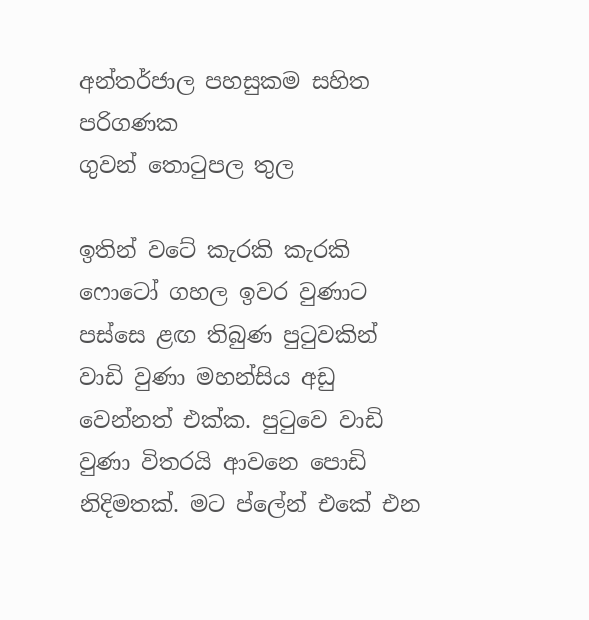අන්තර්ජාල පහසුකම සහිත පරිගණක
ගුවන් තො‍ටුපල තුල

ඉතින් වටේ කැරකි කැරකි ෆොටෝ ගහල ඉවර වුණාට පස්සෙ ළඟ තිබුණ පු‍ටුවකින් වාඩි වුණා මහන්සිය අඩු වෙන්නත් එක්ක. පු‍ටුවෙ වාඩි වුණා විතරයි ආවනෙ පොඩි නිදිමතක්. මට ප්ලේන් එකේ එන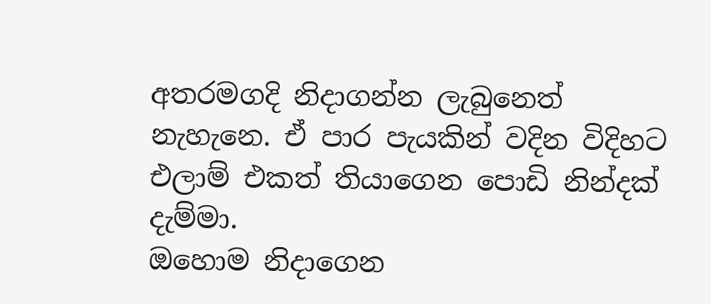අතරමගදි නිදාගන්න ලැබුනෙත් නැහැනෙ. ඒ පාර පැයකින් වදින විදිහට එලාම් එකත් තියාගෙන පොඩි නින්දක් දැම්මා.
ඔහොම නිදාගෙන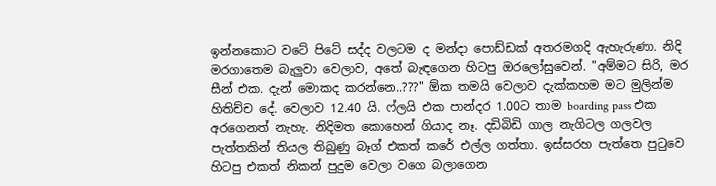ඉන්නකොට වටේ පිටේ සද්ද වලටම ද මන්දා පොඩ්ඩක් අතරමගදි ඇහැරුණා. නිදි මරගාතෙම බැලුවා වෙලාව, අතේ බැඳගෙන හිටපු ඔරලෝසුවෙන්. "අම්මට සිරි, මර සීන් එක. දැන් මොකද කරන්නෙ..???" ඕක තමයි වෙලාව දැක්කහම මට මුලින්ම හිතිච්ච දේ. වෙලාව 12.40 යි. ෆ්ලයි එක පාන්දර 1.00ට තාම boarding pass එක අරගෙනත් නැහැ. නිදිමත කොහෙන් ගියාද නෑ. දඩිබිඩි ගාල නැගිටල ගලවල පැත්තකින් තියල තිබුණු බෑග් එකත් කරේ එල්ල ගත්තා. ඉස්සරහ පැත්තෙ පු‍ටුවෙ හිටපු එකත් නිකන් පුදුම වෙලා වගෙ බලාගෙන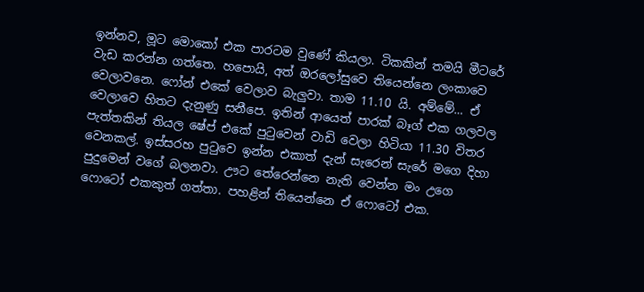ඉන්නව, මූට මොකෝ එක පාරටම වුණේ කියලා. ටිකකින් තමයි මීටරේ වැඩ කරන්න ගත්තෙ. හපොයි, අත් ඔරලෝසුවෙ තියෙන්නෙ ලංකාවෙ වෙලාවනෙ. ෆෝන් එකේ වෙලාව බැලුවා. තාම 11.10 යි. අම්මේ... ඒ වෙලාවෙ හිතට දැනුණු සනීපෙ. ඉතින් ආයෙත් පාරක් බෑග් එක ගලවල පැත්තකින් තියල ෂේප් එකේ පු‍ටුවෙන් වාඩි වෙලා හිටියා 11.30 විතර වෙනකල්. ඉස්සරහ පු‍ටුවෙ ඉන්න එකාත් දැන් සැරෙන් සැරේ මගෙ දිහා පුදුමෙන් වගේ බලනවා. ඌට තේරෙන්නෙ නැති වෙන්න මං උගෙ ෆොටෝ එකකුත් ගත්තා. පහළින් තියෙන්නෙ ඒ ෆොටෝ එක.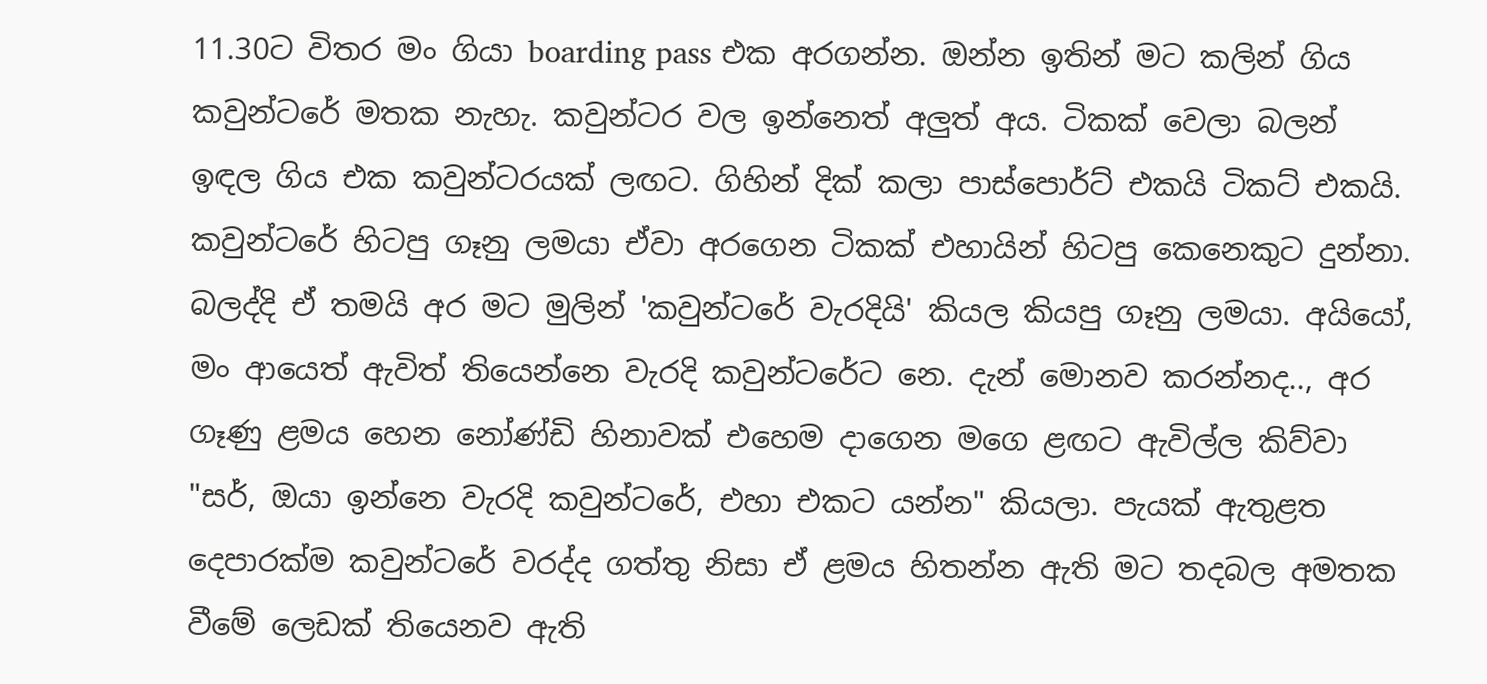11.30ට විතර මං ගියා boarding pass එක අරගන්න. ඔන්න ඉතින් මට කලින් ගිය කවුන්ටරේ මතක නැහැ. කවුන්ටර වල ඉන්නෙත් අලුත් අය. ටිකක් වෙලා බලන් ඉඳල ගිය එක කවුන්ටරයක් ලඟට. ගිහින් දික් කලා පාස්පොර්ට් එකයි ටිකට් එකයි. කවුන්ටරේ හිටපු ගෑනු ලමයා ඒවා අරගෙන ටිකක් එහායින් හිටපු කෙනෙකුට දුන්නා. බලද්දි ඒ තමයි අර මට මුලින් 'කවුන්ටරේ වැරදියි' කියල කියපු ගෑනු ලමයා. අයියෝ, මං ආයෙත් ඇවිත් තියෙන්නෙ වැරදි කවුන්ටරේට නෙ. දැන් මොනව කරන්නද.., අර ගෑණු ළමය හෙන නෝණ්ඩි හිනාවක් එහෙම දාගෙන මගෙ ළඟට ඇවිල්ල කිව්වා "සර්, ඔයා ඉන්නෙ වැරදි කවුන්ටරේ, එහා එකට යන්න" කියලා. පැයක් ඇතුළත දෙපාරක්ම කවුන්ටරේ වරද්ද ගත්තු නිසා ඒ ළමය හිතන්න ඇති මට තදබල අමතක වීමේ ලෙඩක් තියෙනව ඇති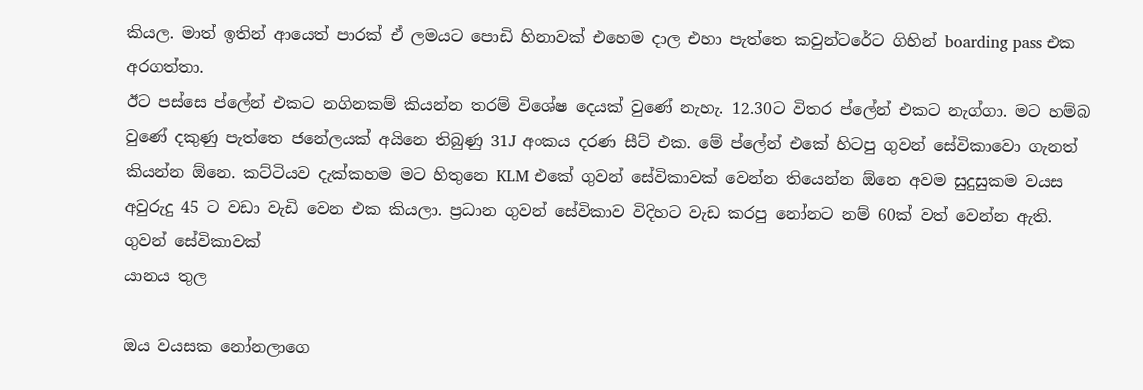කියල. මාත් ඉතින් ආයෙත් පාරක් ඒ ලමයට පොඩි හිනාවක් එහෙම දාල එහා පැත්තෙ කවුන්ටරේට ගිහින් boarding pass එක අරගත්තා.
ඊට පස්සෙ ප්ලේන් එකට නගිනකම් කියන්න තරම් විශේෂ දෙයක් වුණේ නැහැ. 12.30ට විතර ප්ලේන් එකට නැග්ගා. මට හම්බ වුණේ දකුණු පැත්තෙ ජනේලයක් අයිනෙ තිබුණු 31J අංකය දරණ සීට් එක. මේ ප්ලේන් එකේ හිටපු ගුවන් සේවිකාවො ගැනත් කියන්න ඕනෙ. කට්ටියව දැක්කහම මට හිතුනෙ KLM එකේ ගුවන් සේවිකාවක් වෙන්න තියෙන්න ඕනෙ අවම සුදුසුකම වයස අවුරුදු 45 ට වඩා වැඩි වෙන එක කියලා. ප්‍රධාන ගුවන් සේවිකාව විදිහට වැඩ කරපු නෝනට නම් 60ක් වත් වෙන්න ඇති.
ගුවන් සේවිකාවක්
යානය තුල

ඔය වයසක නෝනලාගෙ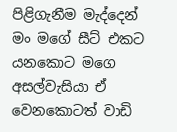පිළිගැනීම මැද්දෙන් මං මගේ සීට් එකට යනකොට මගෙ අසල්වැසියා ඒ වෙනකොටත් වාඩි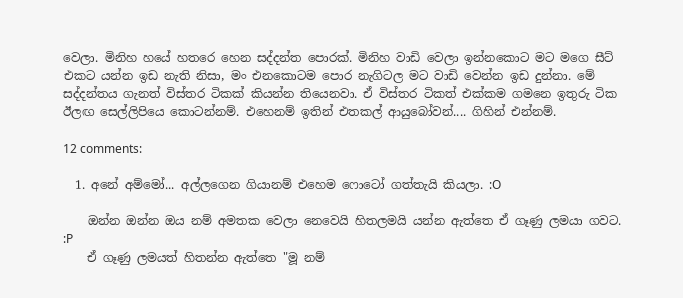වෙලා. මිනිහ හයේ හතරෙ හෙන සද්දන්ත පොරක්. මිනිහ වාඩි වෙලා ඉන්නකොට මට මගෙ සීට් එකට යන්න ඉඩ නැති නිසා, මං එනකොටම පොර නැගිටල මට වාඩි වෙන්න ඉඩ දුන්නා. මේ සද්දන්තය ගැනත් විස්තර ටිකක් කියන්න තියෙනවා. ඒ විස්තර ටිකත් එක්කම ගමනෙ ඉතුරු ටික ඊලඟ සෙල්ලිපියෙ කොටන්නම්. එහෙනම් ඉතින් එතකල් ආයුබෝවන්.... ගිහින් එන්නම්.

12 comments:

  1. අනේ අම්මෝ... අල්ලගෙන ගියානම් එහෙම ෆොටෝ ගත්තැයි කියලා. :O

    ඔන්න ඔන්න ඔය නම් අමතක වෙලා නෙවෙයි හිතලමයි යන්න ඇත්තෙ ඒ ගෑණු ලමයා ගවට. :P
    ඒ ගෑණු ලමයත් හිතන්න ඇත්තෙ "මූ නම්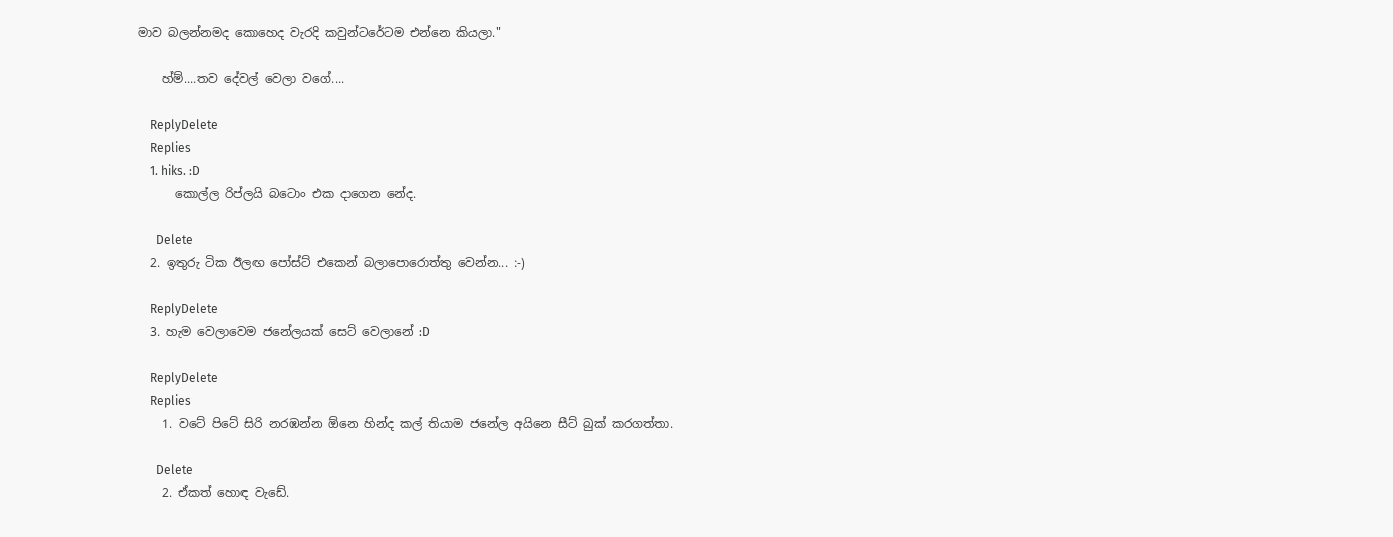මාව බලන්නමද කොහෙද වැරදි කවුන්ටරේටම එන්නෙ කියලා."

    හ්ම්....තව දේවල් වෙලා වගේ....

    ReplyDelete
    Replies
    1. hiks. :D
      කොල්ල රිප්ලයි බටොං එක දාගෙන නේද.

      Delete
  2. ඉතුරු ටික ඊලඟ පෝස්ට් එකෙන් බලාපොරොත්තු වෙන්න... :-)

    ReplyDelete
  3. හැම වෙලාවෙම ජනේලයක් සෙට් වෙලානේ :D

    ReplyDelete
    Replies
    1. වටේ පිටේ සිරි නරඹන්න ඕනෙ හින්ද කල් තියාම ජනේල අයිනෙ සීට් බුක් කරගත්තා.

      Delete
    2. ඒකත් හොඳ වැඩේ.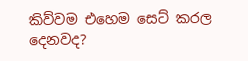කිව්වම එහෙම සෙට් කරල දෙනවද?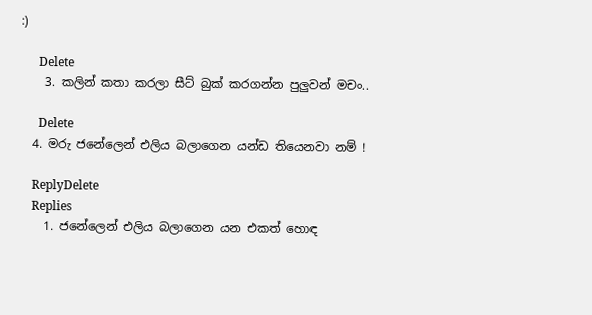:)

      Delete
    3. කලින් කතා කරලා සීට් බුක් කරගන්න පුලුවන් මචං..

      Delete
  4. මරු ජනේලෙන් එලිය බලාගෙන යන්ඩ තියෙනවා නම් !

    ReplyDelete
    Replies
    1. ජනේලෙන් එලිය බලාගෙන යන එකත් හොඳ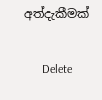අත්දැකීමක්

      Delete